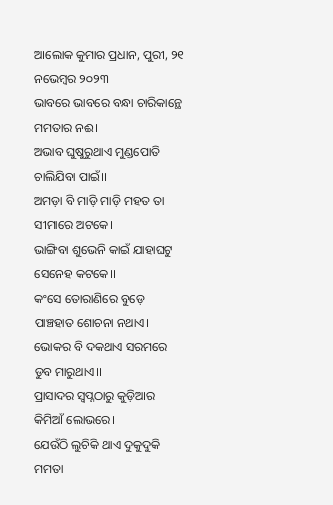ଆଲୋକ କୁମାର ପ୍ରଧାନ, ପୁରୀ, ୨୧ ନଭେମ୍ବର ୨୦୨୩
ଭାବରେ ଭାବରେ ବନ୍ଧା ଚାରିକାନ୍ଥେ ମମତାର ନଈ।
ଅଭାବ ଘୁଷୁରୁଥାଏ ମୁଣ୍ଡପୋତି ଚାଲିଯିବା ପାଇଁ।।
ଅମଡ଼ା ବି ମାଡ଼ି ମାଡ଼ି ମହତ ତା ସୀମାରେ ଅଟକେ।
ଭାଙ୍ଗିବା ଶୁଭେନି କାଇଁ ଯାହାଘଟୁ ସେନେହ କଟକେ।।
କଂସେ ତୋରାଣିରେ ବୁଡ଼େ ପାଞ୍ଚହାତ ଶୋଚନା ନଥାଏ।
ଭୋକର ବି ଦକଥାଏ ସରମରେ ଡୁବ ମାରୁଥାଏ।।
ପ୍ରାସାଦର ସ୍ବପ୍ନଠାରୁ କୁଡ଼ିଆର କିମିଆଁ ଲୋଭରେ।
ଯେଉଁଠି ଲୁଚିକି ଥାଏ ଦୁକୁଦୁକି ମମତା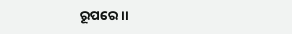ରୂପରେ।।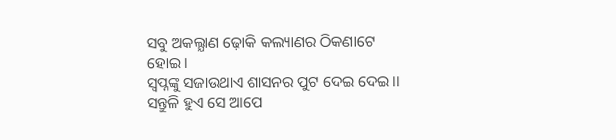ସବୁ ଅକଲ୍ଯାଣ ଢ଼ୋକି କଲ୍ୟାଣର ଠିକଣାଟେ ହୋଇ।
ସ୍ବପ୍ନଙ୍କୁ ସଜାଉଥାଏ ଶାସନର ପୁଟ ଦେଇ ଦେଇ।।
ସନ୍ତୁଳି ହୁଏ ସେ ଆପେ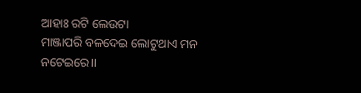ଆହାଃ ରଟି ଲେଉଟା
ମାଞ୍ଜାପରି ବଳଦେଇ ଲୋଟୁଥାଏ ମନ ନଟେଇରେ।।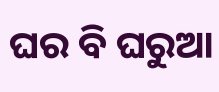ଘର ବି ଘରୁଆ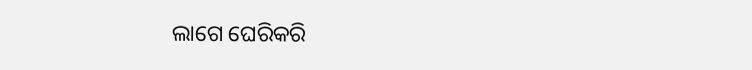ଲାଗେ ଘେରିକରି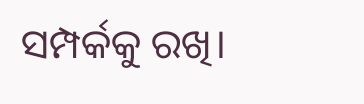ସମ୍ପର୍କକୁ ରଖି।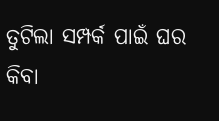ତୁଟିଲା ସମ୍ପର୍କ ପାଇଁ ଘର କିବା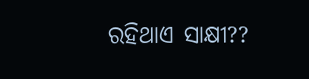ରହିଥାଏ ସାକ୍ଷୀ??